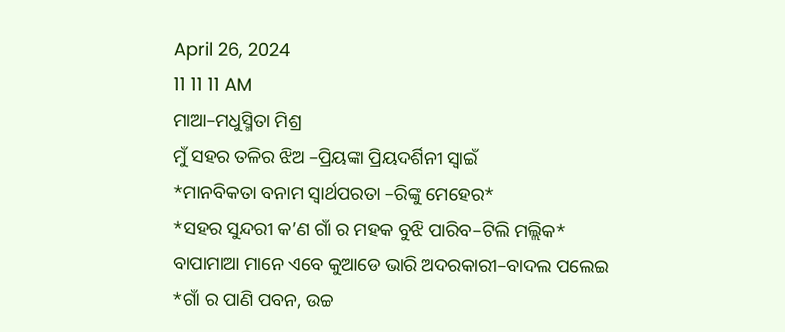April 26, 2024
11 11 11 AM
ମାଆ–ମଧୁସ୍ମିତା ମିଶ୍ର
ମୁଁ ସହର ତଳିର ଝିଅ –ପ୍ରିୟଙ୍କା ପ୍ରିୟଦର୍ଶିନୀ ସ୍ବାଇଁ
*ମାନବିକତା ବନାମ ସ୍ୱାର୍ଥପରତା –ରିଙ୍କୁ ମେହେର*
*ସହର ସୁନ୍ଦରୀ କ’ଣ ଗାଁ ର ମହକ ବୁଝି ପାରିବ–ଟିଲି ମଲ୍ଲିକ*
ବାପାମାଆ ମାନେ ଏବେ କୁଆଡେ ଭାରି ଅଦରକାରୀ–ବାଦଲ ପଲେଇ
*ଗାଁ ର ପାଣି ପବନ, ଉଚ୍ଚ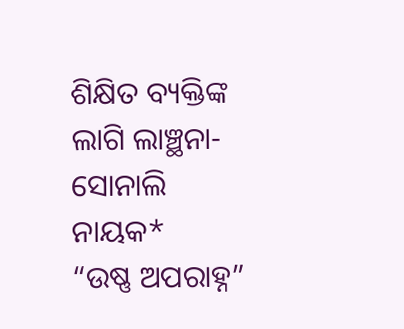ଶିକ୍ଷିତ ବ୍ୟକ୍ତିଙ୍କ ଲାଗି ଲାଞ୍ଛନା-ସୋନାଲି ନାୟକ*
“ଉଷ୍ଣ ଅପରାହ୍ନ”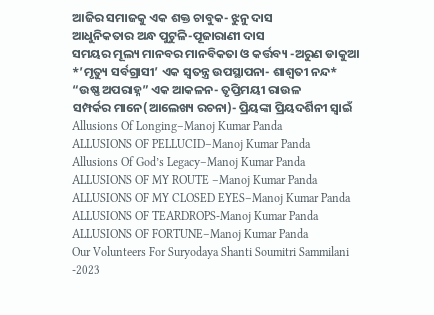ଆଜିର ସମାଜକୁ ଏକ ଶକ୍ତ ଚାବୁକ- ଝୁନୁ ଦାସ
ଆଧୁନିକତାର ଅନ୍ଧ ପୁଟୁଳି-ପୂଜାରାଣୀ ଦାସ
ସମୟର ମୂଲ୍ୟ ମାନବର ମାନବିକତା ଓ କର୍ତ୍ତବ୍ୟ -ଅରୁଣ ଡାକୁଆ
*’ମୃତ୍ୟୁ ସର୍ବଗ୍ରାସୀ’ ଏକ ସ୍ୱତନ୍ତ୍ର ଉପସ୍ଥାପନା- ଶାଶ୍ଵତୀ ନନ୍ଦ*
“ଉଷ୍ଣ ଅପରାହ୍ନ” ଏକ ଆକଳନ- ତୃପ୍ତିମୟୀ ରାଉଳ
ସମ୍ପର୍କର ମାନେ(ଆଲେଖ୍ୟ ରଚନା)- ପ୍ରିୟଙ୍କା ପ୍ରିୟଦର୍ଶିନୀ ସ୍ୱାଇଁ
Allusions Of Longing–Manoj Kumar Panda
ALLUSIONS OF PELLUCID–Manoj Kumar Panda
Allusions Of God’s Legacy–Manoj Kumar Panda
ALLUSIONS OF MY ROUTE –Manoj Kumar Panda
ALLUSIONS OF MY CLOSED EYES–Manoj Kumar Panda
ALLUSIONS OF TEARDROPS-Manoj Kumar Panda
ALLUSIONS OF FORTUNE–Manoj Kumar Panda
Our Volunteers For Suryodaya Shanti Soumitri Sammilani -2023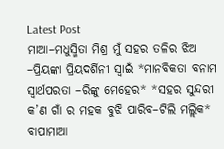Latest Post
ମାଆ–ମଧୁସ୍ମିତା ମିଶ୍ର ମୁଁ ସହର ତଳିର ଝିଅ –ପ୍ରିୟଙ୍କା ପ୍ରିୟଦର୍ଶିନୀ ସ୍ବାଇଁ *ମାନବିକତା ବନାମ ସ୍ୱାର୍ଥପରତା –ରିଙ୍କୁ ମେହେର* *ସହର ସୁନ୍ଦରୀ କ’ଣ ଗାଁ ର ମହକ ବୁଝି ପାରିବ–ଟିଲି ମଲ୍ଲିକ* ବାପାମାଆ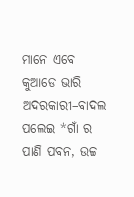ମାନେ ଏବେ କୁଆଡେ ଭାରି ଅଦରକାରୀ–ବାଦଲ ପଲେଇ *ଗାଁ ର ପାଣି ପବନ, ଉଚ୍ଚ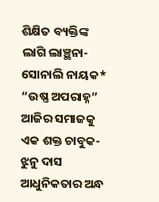ଶିକ୍ଷିତ ବ୍ୟକ୍ତିଙ୍କ ଲାଗି ଲାଞ୍ଛନା-ସୋନାଲି ନାୟକ* “ଉଷ୍ଣ ଅପରାହ୍ନ” ଆଜିର ସମାଜକୁ ଏକ ଶକ୍ତ ଚାବୁକ- ଝୁନୁ ଦାସ ଆଧୁନିକତାର ଅନ୍ଧ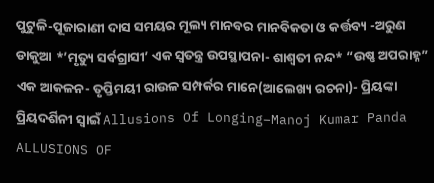ପୁଟୁଳି-ପୂଜାରାଣୀ ଦାସ ସମୟର ମୂଲ୍ୟ ମାନବର ମାନବିକତା ଓ କର୍ତ୍ତବ୍ୟ -ଅରୁଣ ଡାକୁଆ *’ମୃତ୍ୟୁ ସର୍ବଗ୍ରାସୀ’ ଏକ ସ୍ୱତନ୍ତ୍ର ଉପସ୍ଥାପନା- ଶାଶ୍ଵତୀ ନନ୍ଦ* “ଉଷ୍ଣ ଅପରାହ୍ନ” ଏକ ଆକଳନ- ତୃପ୍ତିମୟୀ ରାଉଳ ସମ୍ପର୍କର ମାନେ(ଆଲେଖ୍ୟ ରଚନା)- ପ୍ରିୟଙ୍କା ପ୍ରିୟଦର୍ଶିନୀ ସ୍ୱାଇଁ Allusions Of Longing–Manoj Kumar Panda ALLUSIONS OF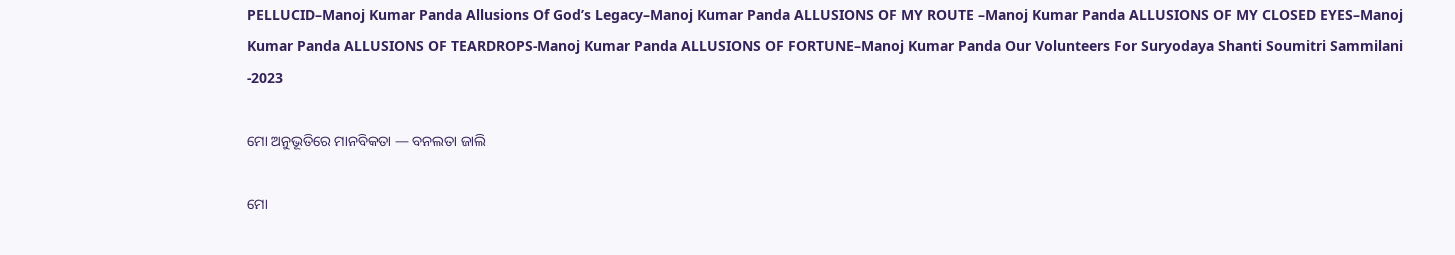PELLUCID–Manoj Kumar Panda Allusions Of God’s Legacy–Manoj Kumar Panda ALLUSIONS OF MY ROUTE –Manoj Kumar Panda ALLUSIONS OF MY CLOSED EYES–Manoj Kumar Panda ALLUSIONS OF TEARDROPS-Manoj Kumar Panda ALLUSIONS OF FORTUNE–Manoj Kumar Panda Our Volunteers For Suryodaya Shanti Soumitri Sammilani -2023

ମୋ ଅନୁଭୂତିରେ ମାନବିକତା — ବନଲତା ଜାଲି

ମୋ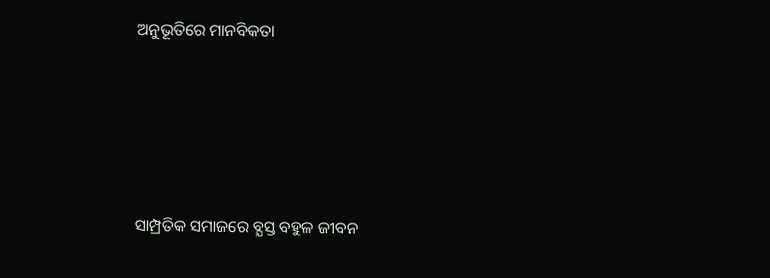ଅନୁଭୂତିରେ ମାନବିକତା





ସାମ୍ପ୍ରତିକ ସମାଜରେ ବ୍ଯସ୍ତ ବହୁଳ ଜୀବନ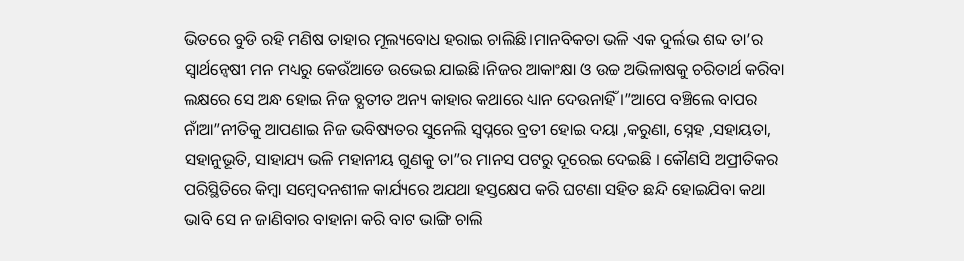ଭିତରେ ବୁଡି ରହି ମଣିଷ ତାହାର ମୂଲ୍ୟବୋଧ ହରାଇ ଚାଲିଛି।ମାନବିକତା ଭଳି ଏକ ଦୁର୍ଲଭ ଶବ୍ଦ ତା’ର ସ୍ବାର୍ଥନ୍ବେଷୀ ମନ ମଧ୍ୟରୁ କେଉଁଆଡେ ଉଭେଇ ଯାଇଛି।ନିଜର ଆକାଂକ୍ଷା ଓ ଉଚ୍ଚ ଅଭିଳାଷକୁ ଚରିତାର୍ଥ କରିବା ଲକ୍ଷରେ ସେ ଅନ୍ଧ ହୋଇ ନିଜ ବ୍ଯତୀତ ଅନ୍ୟ କାହାର କଥାରେ ଧ୍ୟାନ ଦେଉନାହିଁ ।”ଆପେ ବଞ୍ଚିଲେ ବାପର ନାଁଆ”ନୀତିକୁ ଆପଣାଇ ନିଜ ଭବିଷ୍ୟତର ସୁନେଲି ସ୍ବପ୍ନରେ ବ୍ରତୀ ହୋଇ ଦୟା ,କରୁଣା, ସ୍ନେହ ,ସହାୟତା, ସହାନୁଭୂତି, ସାହାଯ୍ୟ ଭଳି ମହାନୀୟ ଗୁଣକୁ ତା”ର ମାନସ ପଟରୁ ଦୂରେଇ ଦେଇଛି । କୌଣସି ଅପ୍ରୀତିକର ପରିସ୍ଥିତିରେ କିମ୍ବା ସମ୍ବେଦନଶୀଳ କାର୍ଯ୍ୟରେ ଅଯଥା ହସ୍ତକ୍ଷେପ କରି ଘଟଣା ସହିତ ଛନ୍ଦି ହୋଇଯିବା କଥା ଭାବି ସେ ନ ଜାଣିବାର ବାହାନା କରି ବାଟ ଭାଙ୍ଗି ଚାଲି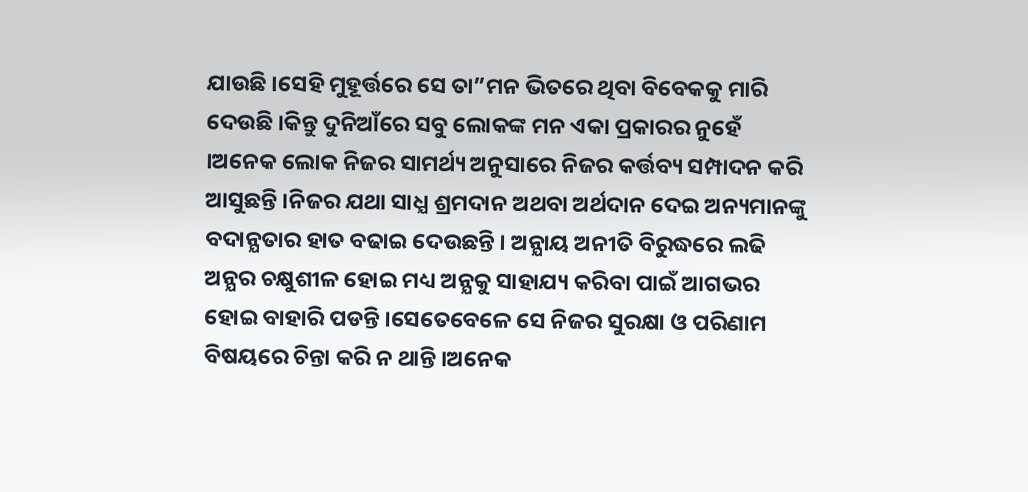ଯାଉଛି ।ସେହି ମୁହୂର୍ତ୍ତରେ ସେ ତା”ମନ ଭିତରେ ଥିବା ବିବେକକୁ ମାରି ଦେଉଛି ।କିନ୍ତୁ ଦୁନିଆଁରେ ସବୁ ଲୋକଙ୍କ ମନ ଏକା ପ୍ରକାରର ନୁହେଁ ।ଅନେକ ଲୋକ ନିଜର ସାମର୍ଥ୍ୟ ଅନୁସାରେ ନିଜର କର୍ତ୍ତବ୍ୟ ସମ୍ପାଦନ କରି ଆସୁଛନ୍ତି ।ନିଜର ଯଥା ସାଧ୍ଯ ଶ୍ରମଦାନ ଅଥବା ଅର୍ଥଦାନ ଦେଇ ଅନ୍ୟମାନଙ୍କୁ ବଦାନ୍ଯତାର ହାତ ବଢାଇ ଦେଉଛନ୍ତି । ଅନ୍ଯାୟ ଅନୀତି ବିରୁଦ୍ଧରେ ଲଢି ଅନ୍ଯର ଚକ୍ଷୁଶୀଳ ହୋଇ ମଧ୍ୟ ଅନ୍ଯକୁ ସାହାଯ୍ୟ କରିବା ପାଇଁ ଆଗଭର ହୋଇ ବାହାରି ପଡନ୍ତି ।ସେତେବେଳେ ସେ ନିଜର ସୁରକ୍ଷା ଓ ପରିଣାମ ବିଷୟରେ ଚିନ୍ତା କରି ନ ଥାନ୍ତି ।ଅନେକ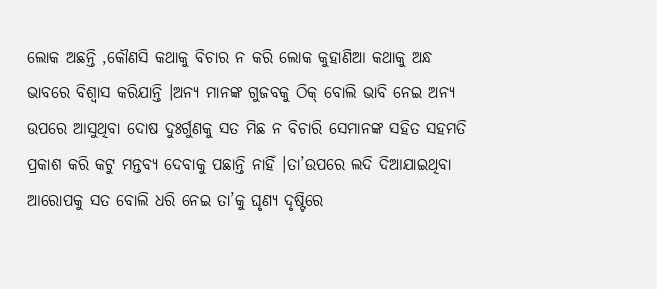ଲୋକ ଅଛନ୍ତି ,କୌଣସି କଥାକୁ ବିଚାର ନ କରି ଲୋକ କୁହାଣିଆ କଥାକୁ ଅନ୍ଧ ଭାବରେ ବିଶ୍ଵାସ କରିଯାନ୍ତି ।ଅନ୍ଯ ମାନଙ୍କ ଗୁଜବକୁ ଠିକ୍ ବୋଲି ଭାବି ନେଇ ଅନ୍ଯ ଉପରେ ଆସୁଥିବା ଦୋଷ ଦୁଃର୍ଗୁଣକୁ ସତ ମିଛ ନ ବିଚାରି ସେମାନଙ୍କ ସହିତ ସହମତି ପ୍ରକାଶ କରି କଟୁ ମନ୍ତବ୍ଯ ଦେବାକୁ ପଛାନ୍ତି ନାହିଁ ।ତା’ଉପରେ ଲଦି ଦିଆଯାଇଥିବା ଆରୋପକୁ ସତ ବୋଲି ଧରି ନେଇ ତା’କୁ ଘୃଣ୍ଯ ଦୃଷ୍ଟିରେ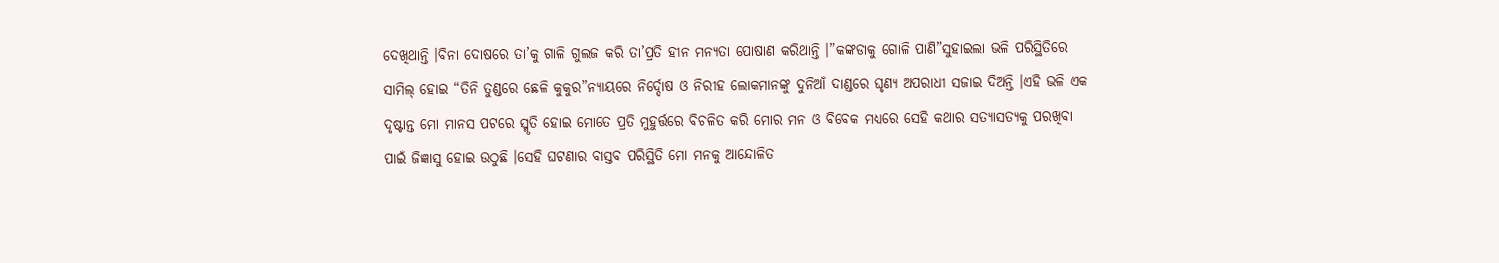ଦେଖିଥାନ୍ତି ।ବିନା ଦୋଷରେ ତା’କୁ ଗାଳି ଗୁଲଜ କରି ତା’ପ୍ରତି ହୀନ ମନ୍ଯତା ପୋଷାଣ କରିଥାନ୍ତି ।”କଙ୍କଡାକୁ ଗୋଳି ପାଣି”ସୁହାଇଲା ଭଳି ପରିସ୍ଥିତିରେ ସାମିଲ୍ ହୋଇ “ତିନି ତୁଣ୍ଡରେ ଛେଳି କୁକୁର”ନ୍ୟାୟରେ ନିର୍ଦ୍ଦୋଷ ଓ ନିରୀହ ଲୋକମାନଙ୍କୁ ଦୁନିଆଁ ଦାଣ୍ଡରେ ଘୃଣ୍ଯ ଅପରାଧୀ ସଜାଇ ଦିଅନ୍ତି ।ଏହି ଭଳି ଏକ ଦୃଷ୍ଟାନ୍ତ ମୋ ମାନସ ପଟରେ ସ୍ମୃତି ହୋଇ ମୋତେ ପ୍ରତି ମୁହୁର୍ତ୍ତରେ ବିଚଳିତ କରି ମୋର ମନ ଓ ବିବେକ ମଧ୍ୟରେ ସେହି କଥାର ସତ୍ୟାସତ୍ଯକୁ ପରଖିବା ପାଇଁ ଜିଜ୍ଞାସୁ ହୋଇ ଉଠୁଛି ।ସେହି ଘଟଣାର ବାସ୍ତବ ପରିସ୍ଥିତି ମୋ ମନକୁ ଆନ୍ଦୋଳିତ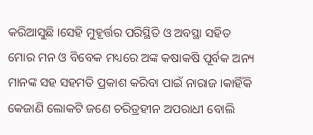କରିଆସୁଛି ।ସେହି ମୁହୂର୍ତ୍ତର ପରିସ୍ଥିତି ଓ ଅବସ୍ଥା ସହିତ ମୋର ମନ ଓ ବିବେକ ମଧ୍ୟରେ ଅଙ୍କ କଷାକଷି ପୂର୍ବକ ଅନ୍ୟ ମାନଙ୍କ ସହ ସହମତି ପ୍ରକାଶ କରିବା ପାଇଁ ନାରାଜ ।କାହିଁକି କେଜାଣି ଲୋକଟି ଜଣେ ଚରିତ୍ରହୀନ ଅପରାଧୀ ବୋଲି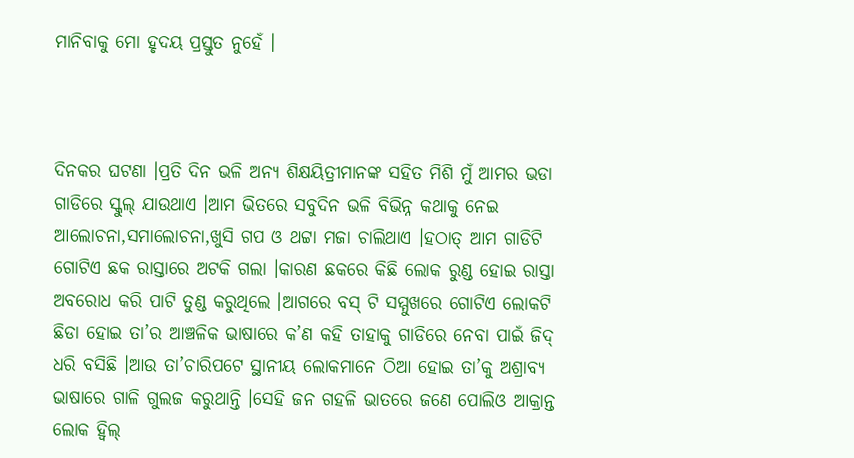ମାନିବାକୁ ମୋ ହୃଦୟ ପ୍ରସ୍ତୁତ ନୁହେଁ ।



ଦିନକର ଘଟଣା ।ପ୍ରତି ଦିନ ଭଳି ଅନ୍ୟ ଶିକ୍ଷୟିତ୍ରୀମାନଙ୍କ ସହିତ ମିଶି ମୁଁ ଆମର ଭଡା ଗାଡିରେ ସ୍କୁଲ୍ ଯାଉଥାଏ ।ଆମ ଭିତରେ ସବୁଦିନ ଭଳି ବିଭିନ୍ନ କଥାକୁ ନେଇ ଆଲୋଚନା,ସମାଲୋଚନା,ଖୁସି ଗପ ଓ ଥଟ୍ଟା ମଜା ଚାଲିଥାଏ ।ହଠାତ୍ ଆମ ଗାଡିଟି ଗୋଟିଏ ଛକ ରାସ୍ତାରେ ଅଟକି ଗଲା ।କାରଣ ଛକରେ କିଛି ଲୋକ ରୁଣ୍ଡ ହୋଇ ରାସ୍ତା ଅବରୋଧ କରି ପାଟି ତୁଣ୍ଡ କରୁଥିଲେ ।ଆଗରେ ବସ୍ ଟି ସମ୍ମୁଖରେ ଗୋଟିଏ ଲୋକଟି ଛିଡା ହୋଇ ତା’ର ଆଞ୍ଚଳିକ ଭାଷାରେ କ’ଣ କହି ତାହାକୁ ଗାଡିରେ ନେବା ପାଇଁ ଜିଦ୍ ଧରି ବସିଛି ।ଆଉ ତା’ଚାରିପଟେ ସ୍ଥାନୀୟ ଲୋକମାନେ ଠିଆ ହୋଇ ତା’କୁ ଅଶ୍ରାବ୍ଯ ଭାଷାରେ ଗାଳି ଗୁଲଜ କରୁଥାନ୍ତି ।ସେହି ଜନ ଗହଳି ଭାତରେ ଜଣେ ପୋଲିଓ ଆକ୍ରାନ୍ତ ଲୋକ ହ୍ବିଲ୍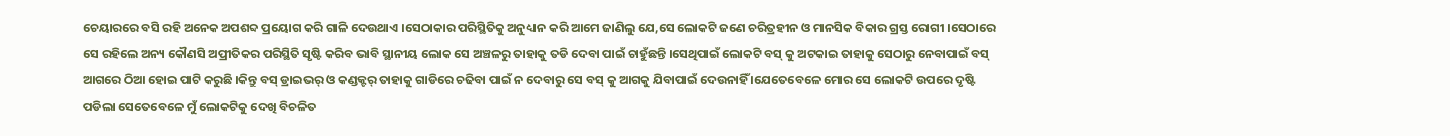ଚେୟାରରେ ବସି ରହି ଅନେକ ଅପଶବ୍ଦ ପ୍ରୟୋଗ କରି ଗାଳି ଦେଉଥାଏ ।ସେଠାକାର ପରିସ୍ଥିତିକୁ ଅନୁଧ୍ୟାନ କରି ଆମେ ଜାଣିଲୁ ଯେ,ସେ ଲୋକଟି ଜଣେ ଚରିତ୍ରହୀନ ଓ ମାନସିକ ବିକାର ଗ୍ରସ୍ତ ରୋଗୀ ।ସେଠାରେ ସେ ରହିଲେ ଅନ୍ୟ କୌଣସି ଅପ୍ରୀତିକର ପରିସ୍ଥିତି ସୃଷ୍ଟି କରିବ ଭାବି ସ୍ଥାନୀୟ ଲୋକ ସେ ଅଞ୍ଚଳରୁ ତାହାକୁ ତଡି ଦେବା ପାଇଁ ଚାହୁଁଛନ୍ତି ।ସେଥିପାଇଁ ଲୋକଟି ବସ୍ କୁ ଅଟକାଇ ତାହାକୁ ସେଠାରୁ ନେବାପାଇଁ ବସ୍ ଆଗରେ ଠିଆ ହୋଇ ପାଟି କରୁଛି ।କିନ୍ତୁ ବସ୍ ଡ୍ରାଇଭର୍ ଓ କଣ୍ଡକ୍ଟର୍ ତାହାକୁ ଗାଡିରେ ଚଢିବା ପାଇଁ ନ ଦେବାରୁ ସେ ବସ୍ କୁ ଆଗକୁ ଯିବାପାଇଁ ଦେଉନାହିଁ ।ଯେତେବେଳେ ମୋର ସେ ଲୋକଟି ଉପରେ ଦୃଷ୍ଟି ପଡିଲା ସେତେବେଳେ ମୁଁ ଲୋକଟିକୁ ଦେଖି ବିଚଳିତ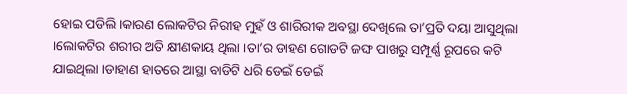ହୋଇ ପଡିଲି ।କାରଣ ଲୋକଟିର ନିରୀହ ମୁହଁ ଓ ଶାରିରୀକ ଅବସ୍ଥା ଦେଖିଲେ ତା’ପ୍ରତି ଦୟା ଆସୁଥିଲା ।ଲୋକଟିର ଶରୀର ଅତି କ୍ଷୀଣକାୟ ଥିଲା ।ତା’ର ଡାହଣ ଗୋଡଟି ଜଙ୍ଘ ପାଖରୁ ସମ୍ପୂର୍ଣ୍ଣ ରୂପରେ କଟି ଯାଇଥିଲା ।ଡାହାଣ ହାତରେ ଆସ୍ଥା ବାଡିଟି ଧରି ଡେଇଁ ଡେଇଁ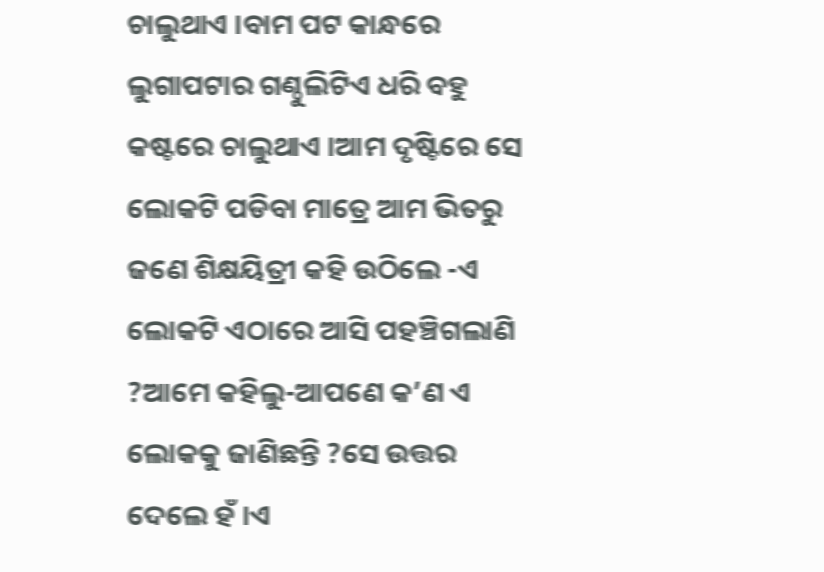ଚାଲୁଥାଏ ।ବାମ ପଟ କାନ୍ଧରେ ଲୁଗାପଟାର ଗଣ୍ଠୁଲିଟିଏ ଧରି ବହୁ କଷ୍ଟରେ ଚାଲୁଥାଏ ।ଆମ ଦୃଷ୍ଟିରେ ସେ ଲୋକଟି ପଡିବା ମାତ୍ରେ ଆମ ଭିତରୁ ଜଣେ ଶିକ୍ଷୟିତ୍ରୀ କହି ଉଠିଲେ -ଏ ଲୋକଟି ଏଠାରେ ଆସି ପହଞ୍ଚିଗଲାଣି ?ଆମେ କହିଲୁ-ଆପଣେ କ’ଣ ଏ ଲୋକକୁ ଜାଣିଛନ୍ତି ?ସେ ଉତ୍ତର ଦେଲେ ହଁ ।ଏ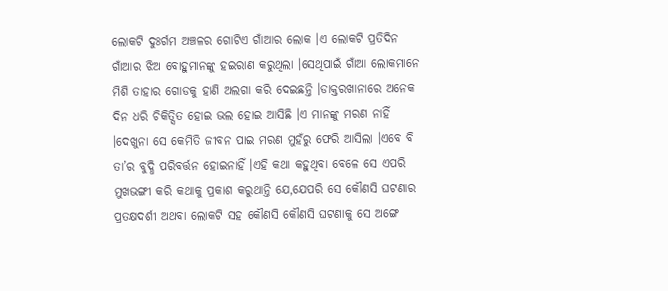ଲୋକଟି ଦୁଃର୍ଗମ ଅଞ୍ଚଳର ଗୋଟିଏ ଗାଁଆର ଲୋକ ।ଏ ଲୋକଟି ପ୍ରତିଦିନ ଗାଁଆର ଝିଅ ବୋହୁମାନଙ୍କୁ ହଇରାଣ କରୁଥିଲା ।ସେଥିପାଇଁ ଗାଁଆ ଲୋକମାନେ ମିଶି ତାହାର ଗୋଡକୁ ହାଣି ଅଲଗା କରି ଦେଇଛନ୍ତି ।ଡାକ୍ତରଖାନାରେ ଅନେକ ଦିନ ଧରି ଚିକିତ୍ସିତ ହୋଇ ଭଲ ହୋଇ ଆସିଛି ।ଏ ମାନଙ୍କୁ ମରଣ ନାହିଁ ।ଦେଖୁନା ସେ କେମିତି ଜୀବନ ପାଇ ମରଣ ମୁହଁରୁ ଫେରି ଆସିଲା ।ଏବେ ବି ତା’ର ବୁଦ୍ଧି ପରିବର୍ତ୍ତନ ହୋଇନାହିଁ ।ଏହି କଥା କହୁଥିବା ବେଳେ ସେ ଏପରି ମୁଖଭଙ୍ଗୀ କରି କଥାକୁ ପ୍ରକାଶ କରୁଥାନ୍ତି ଯେ,ଯେପରି ସେ କୌଣସି ଘଟଣାର ପ୍ରତକ୍ଷଦର୍ଶୀ ଅଥବା ଲୋକଟି ସହ କୌଣସି କୌଣସି ଘଟଣାକୁ ସେ ଅଙ୍ଗେ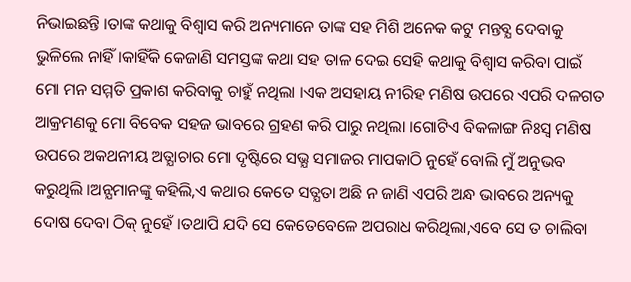ନିଭାଇଛନ୍ତି ।ତାଙ୍କ କଥାକୁ ବିଶ୍ୱାସ କରି ଅନ୍ୟମାନେ ତାଙ୍କ ସହ ମିଶି ଅନେକ କଟୁ ମନ୍ତବ୍ଯ ଦେବାକୁ ଭୁଳିଲେ ନାହିଁ ।କାହିଁକି କେଜାଣି ସମସ୍ତଙ୍କ କଥା ସହ ତାଳ ଦେଇ ସେହି କଥାକୁ ବିଶ୍ୱାସ କରିବା ପାଇଁ ମୋ ମନ ସମ୍ମତି ପ୍ରକାଶ କରିବାକୁ ଚାହୁଁ ନଥିଲା ।ଏକ ଅସହାୟ ନୀରିହ ମଣିଷ ଉପରେ ଏପରି ଦଳଗତ ଆକ୍ରମଣକୁ ମୋ ବିବେକ ସହଜ ଭାବରେ ଗ୍ରହଣ କରି ପାରୁ ନଥିଲା ।ଗୋଟିଏ ବିକଳାଙ୍ଗ ନିଃସ୍ବ ମଣିଷ ଉପରେ ଅକଥନୀୟ ଅତ୍ଯାଚାର ମୋ ଦୃଷ୍ଟିରେ ସଭ୍ଯ ସମାଜର ମାପକାଠି ନୁହେଁ ବୋଲି ମୁଁ ଅନୁଭବ କରୁଥିଲି ।ଅନ୍ଯମାନଙ୍କୁ କହିଲି,ଏ କଥାର କେତେ ସତ୍ଯତା ଅଛି ନ ଜାଣି ଏପରି ଅନ୍ଧ ଭାବରେ ଅନ୍ୟକୁ ଦୋଷ ଦେବା ଠିକ୍ ନୁହେଁ ।ତଥାପି ଯଦି ସେ କେତେବେଳେ ଅପରାଧ କରିଥିଲା,ଏବେ ସେ ତ ଚାଲିବା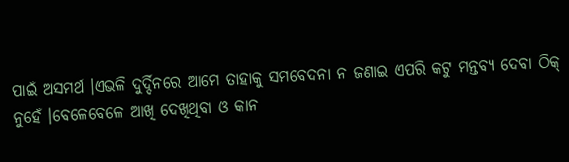ପାଇଁ ଅସମର୍ଥ ।ଏଭଳି ଦୁର୍ଦ୍ଦିନରେ ଆମେ ତାହାକୁ ସମବେଦନା ନ ଜଣାଇ ଏପରି କଟୁ ମନ୍ତବ୍ଯ ଦେବା ଠିକ୍ ନୁହେଁ ।ବେଳେବେଳେ ଆଖି ଦେଖିଥିବା ଓ କାନ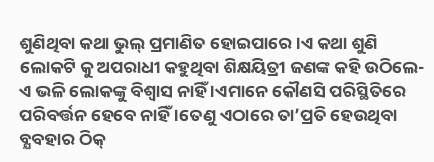ଶୁଣିଥିବା କଥା ଭୁଲ୍ ପ୍ରମାଣିତ ହୋଇପାରେ ।ଏ କଥା ଶୁଣି ଲୋକଟି କୁ ଅପରାଧୀ କହୁଥିବା ଶିକ୍ଷୟିତ୍ରୀ ଜଣଙ୍କ କହି ଉଠିଲେ-ଏ ଭଳି ଲୋକଙ୍କୁ ବିଶ୍ବାସ ନାହିଁ ।ଏମାନେ କୌଣସି ପରିସ୍ଥିତିରେ ପରିବର୍ତ୍ତନ ହେବେ ନାହିଁ ।ତେଣୁ ଏଠାରେ ତା’ପ୍ରତି ହେଉଥିବା ବ୍ଯବହାର ଠିକ୍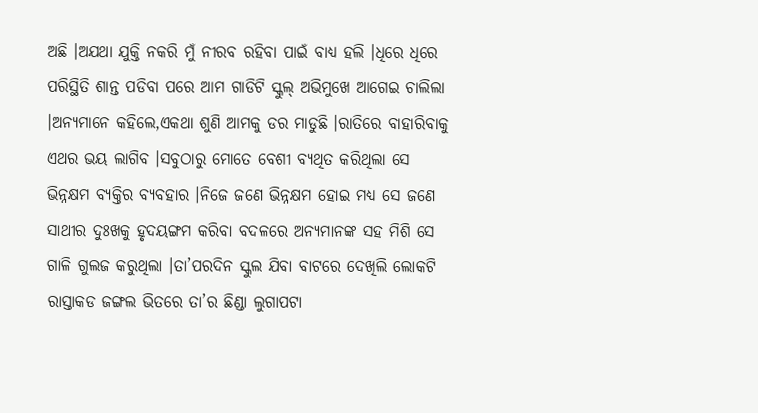ଅଛି ।ଅଯଥା ଯୁକ୍ତି ନକରି ମୁଁ ନୀରବ ରହିବା ପାଇଁ ବାଧ୍ୟ ହଲି ।ଧିରେ ଧିରେ ପରିସ୍ଥିତି ଶାନ୍ତ ପଡିବା ପରେ ଆମ ଗାଡିଟି ସ୍କୁଲ୍ ଅଭିମୁଖେ ଆଗେଇ ଚାଲିଲା ।ଅନ୍ଯମାନେ କହିଲେ,ଏକଥା ଶୁଣି ଆମକୁ ଡର ମାଡୁଛି ।ରାତିରେ ବାହାରିବାକୁ ଏଥର ଭୟ ଲାଗିବ ।ସବୁଠାରୁ ମୋତେ ବେଶୀ ବ୍ଯଥିତ କରିଥିଲା ସେ ଭିନ୍ନକ୍ଷମ ବ୍ଯକ୍ତିର ବ୍ଯବହାର ।ନିଜେ ଜଣେ ଭିନ୍ନକ୍ଷମ ହୋଇ ମଧ୍ୟ ସେ ଜଣେ ସାଥୀର ଦୁଃଖକୁ ହୃଦୟଙ୍ଗମ କରିବା ବଦଳରେ ଅନ୍ୟମାନଙ୍କ ସହ ମିଶି ସେ ଗାଳି ଗୁଲଜ କରୁଥିଲା ।ତା’ପରଦିନ ସ୍କୁଲ ଯିବା ବାଟରେ ଦେଖିଲି ଲୋକଟି ରାସ୍ତାକଡ ଜଙ୍ଗଲ ଭିତରେ ତା’ର ଛିଣ୍ଡା ଲୁଗାପଟା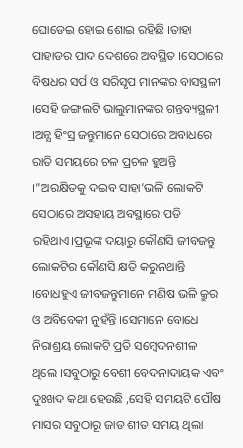ଘୋଡେଇ ହୋଇ ଶୋଇ ରହିଛି ।ତାହା ପାହାଡର ପାଦ ଦେଶରେ ଅବସ୍ଥିତ ।ସେଠାରେ ବିଷଧର ସର୍ପ ଓ ସରିସୃପ ମାନଙ୍କର ବାସସ୍ଥଳୀ ।ସେହି ଜଙ୍ଗଲଟି ଭାଲୁମାନଙ୍କର ଗନ୍ତବ୍ୟସ୍ଥଳୀ ।ଅନ୍ଯ ହିଂସ୍ର ଜନ୍ତୁମାନେ ସେଠାରେ ଅବାଧରେ ରାତି ସମୟରେ ଚଳ ପ୍ରଚଳ ହୁଅନ୍ତି ।”ଅରକ୍ଷିତକୁ ଦଇବ ସାହା’ଭଳି ଲୋକଟି ସେଠାରେ ଅସହାୟ ଅବସ୍ଥାରେ ପଡି ରହିଥାଏ।ପ୍ରଭୂଙ୍କ ଦୟାରୁ କୌଣସି ଜୀବଜନ୍ତୁ ଲୋକଟିର କୌଣସି କ୍ଷତି କରୁନଥାନ୍ତି ।ବୋଧହୁଏ ଜୀବଜନ୍ତୁମାନେ ମଣିଷ ଭଳି କ୍ରୁର ଓ ଅବିବେକୀ ନୁହଁନ୍ତି ।ସେମାନେ ବୋଧେ ନିରାଶ୍ରୟ ଲୋକଟି ପ୍ରତି ସମ୍ବେଦନଶୀଳ ଥିଲେ ।ସବୁଠାରୁ ବେଶୀ ବେଦନାଦାୟକ ଏବଂ ଦୁଃଖଦ କଥା ହେଉଛି ,ସେହି ସମୟଟି ପୌଷ ମାସର ସବୁଠାରୂ ଜାଡ ଶୀତ ସମୟ ଥିଲା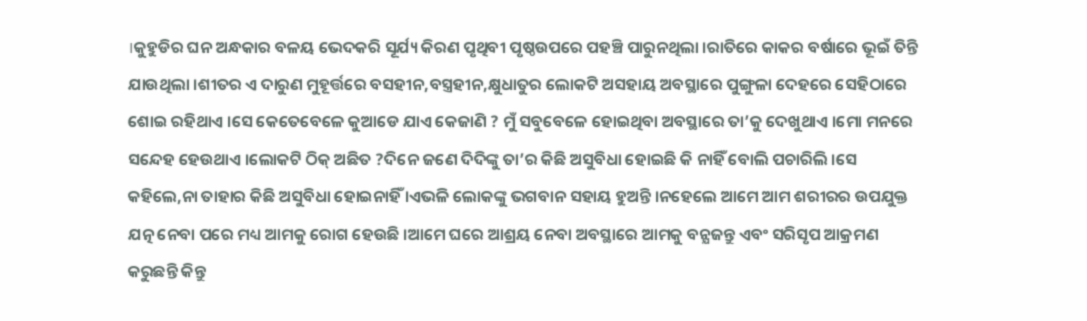।କୁହୁଡିର ଘନ ଅନ୍ଧକାର ବଳୟ ଭେଦକରି ସୂର୍ଯ୍ୟ କିରଣ ପୃଥିବୀ ପୃଷ୍ଠଉପରେ ପହଞ୍ଚି ପାରୁନଥିଲା ।ରାତିରେ କାକର ବର୍ଷାରେ ଭୂଇଁ ତିନ୍ତି ଯାଉଥିଲା ।ଶୀତର ଏ ଦାରୁଣ ମୁହୂର୍ତ୍ତରେ ବସହୀନ,ବସ୍ତ୍ରହୀନ,କ୍ଷୁଧାତୁର ଲୋକଟି ଅସହାୟ ଅବସ୍ଥାରେ ପୁଙ୍ଗୁଳା ଦେହରେ ସେହିଠାରେ ଶୋଇ ରହିଥାଏ ।ସେ କେତେବେଳେ କୁଆଡେ ଯାଏ କେଜାଣି ? ମୁଁ ସବୁବେଳେ ହୋଇଥିବା ଅବସ୍ଥାରେ ତା’କୁ ଦେଖୁଥାଏ ।ମୋ ମନରେ ସନ୍ଦେହ ହେଉଥାଏ ।ଲୋକଟି ଠିକ୍ ଅଛିତ ?ଦିନେ ଜଣେ ଦିଦିଙ୍କୁ ତା’ର କିଛି ଅସୁବିଧା ହୋଇଛି କି ନାହିଁ ବୋଲି ପଚାରିଲି ।ସେ କହିଲେ,ନା ତାହାର କିଛି ଅସୁବିଧା ହୋଇନାହିଁ ।ଏଭଳି ଲୋକଙ୍କୁ ଭଗବାନ ସହାୟ ହୁଅନ୍ତି ।ନହେଲେ ଆମେ ଆମ ଶରୀରର ଉପଯୁକ୍ତ ଯତ୍ନ ନେବା ପରେ ମଧ୍ୟ ଆମକୁ ରୋଗ ହେଉଛି ।ଆମେ ଘରେ ଆଶ୍ରୟ ନେବା ଅବସ୍ଥାରେ ଆମକୁ ବନ୍ଯଜନ୍ତୁ ଏବଂ ସରିସୃପ ଆକ୍ରମଣ କରୁଛନ୍ତି କିନ୍ତୁ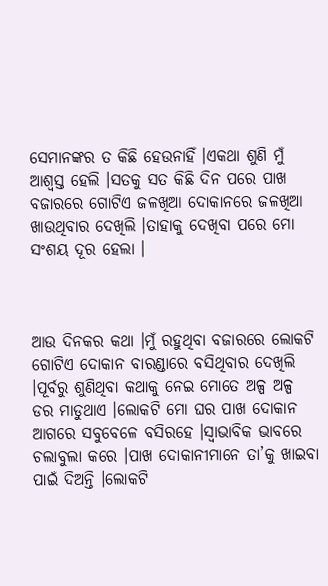ସେମାନଙ୍କର ତ କିଛି ହେଉନାହିଁ ।ଏକଥା ଶୁଣି ମୁଁ ଆଶ୍ବସ୍ତ ହେଲି ।ସତକୁ ସତ କିଛି ଦିନ ପରେ ପାଖ ବଜାରରେ ଗୋଟିଏ ଜଳଖିଆ ଦୋକାନରେ ଜଳଖିଆ ଖାଉଥିବାର ଦେଖିଲି ।ତାହାକୁ ଦେଖିବା ପରେ ମୋ ସଂଶୟ ଦୂର ହେଲା ।



ଆଉ ଦିନକର କଥା ।ମୁଁ ରହୁଥିବା ବଜାରରେ ଲୋକଟି ଗୋଟିଏ ଦୋକାନ ବାରଣ୍ଡାରେ ବସିଥିବାର ଦେଖିଲି ।ପୂର୍ବରୁ ଶୁଣିଥିବା କଥାକୁ ନେଇ ମୋତେ ଅଳ୍ପ ଅଳ୍ପ ଡର ମାଡୁଥାଏ ।ଲୋକଟି ମୋ ଘର ପାଖ ଦୋକାନ ଆଗରେ ସବୁବେଳେ ବସିରହେ ।ସ୍ବାଭାବିକ ଭାବରେ ଚଲାବୁଲା କରେ ।ପାଖ ଦୋକାନୀମାନେ ତା’କୁ ଖାଇବା ପାଇଁ ଦିଅନ୍ତି ।ଲୋକଟି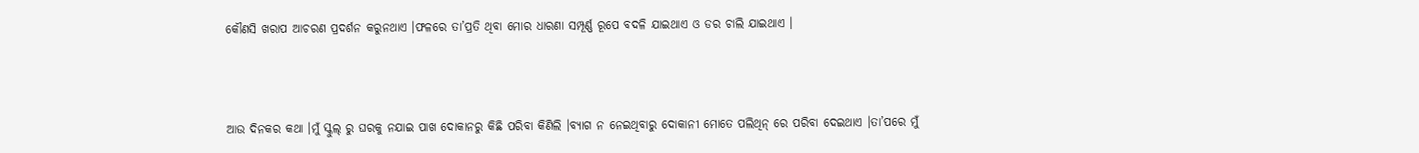କୌଣସି ଖରାପ ଆଚରଣ ପ୍ରଦର୍ଶନ କରୁନଥାଏ ।ଫଳରେ ତା’ପ୍ରତି ଥିବା ମୋର ଧାରଣା ସମ୍ପୂର୍ଣ୍ଣ ରୂପେ ବଦଳି ଯାଇଥାଏ ଓ ଡର ଚାଲି ଯାଇଥାଏ ।



ଆଉ ଦିନକର କଥା ।ମୁଁ ସ୍କୁଲ୍ ରୁ ଘରକୁ ନଯାଇ ପାଖ ଦୋକାନରୁ କିଛି ପରିବା କିଣିଲି ।ବ୍ଯାଗ ନ ନେଇଥିବାରୁ ଦୋକାନୀ ମୋତେ ପଲିଥିନ୍ ରେ ପରିବା ଦେଇଥାଏ ।ତା’ପରେ ମୁଁ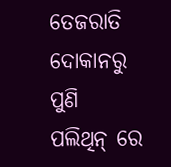ତେଜରାତି ଦୋକାନରୁ ପୁଣି ପଲିଥିନ୍ ରେ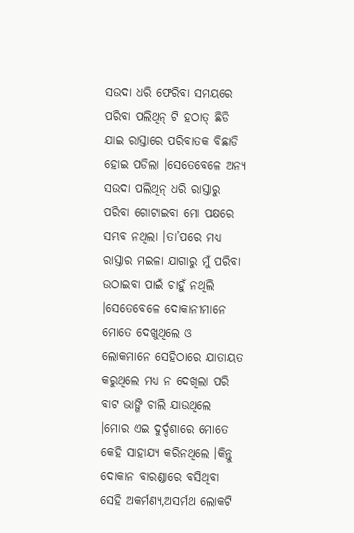ସଉଦା ଧରି ଫେରିବା ସମୟରେ ପରିବା ପଲିଥିନ୍ ଟି ହଠାତ୍ ଛିଡି ଯାଇ ରାସ୍ତାରେ ପରିବାତକ ବିଛାଡି ହୋଇ ପଡିଲା ।ସେତେବେଳେ ଅନ୍ୟ ସଉଦା ପଲିଥିନ୍ ଧରି ରାସ୍ତାରୁ ପରିବା ଗୋଟାଇବା ମୋ ପକ୍ଷରେ ସମ୍ଭବ ନଥିଲା ।ତା’ପରେ ମଧ୍ୟ ରାସ୍ତାର ମଇଳା ଯାଗାରୁ ମୁଁ ପରିବା ଉଠାଇବା ପାଇଁ ଚାହୁଁ ନଥିଲି ।ସେତେବେଳେ ଦୋକାନୀମାନେ ମୋତେ ଦେଖୁଥିଲେ ଓ ଲୋକମାନେ ସେହିଠାରେ ଯାତାୟତ କରୁଥିଲେ ମଧ୍ୟ ନ ଦେଖିଲା ପରି ବାଟ ଭାଙ୍ଗି ଚାଲି ଯାଉଥିଲେ ।ମୋର ଏଇ ଦୁର୍ଦ୍ଦଶାରେ ମୋତେ କେହି ସାହାଯ୍ୟ କରିନଥିଲେ ।କିନ୍ତୁ ଦୋକାନ ବାରଣ୍ଡାରେ ବସିଥିବା ସେହି ଅକର୍ମଣ୍ୟ,ଅସର୍ମଥ ଲୋକଟି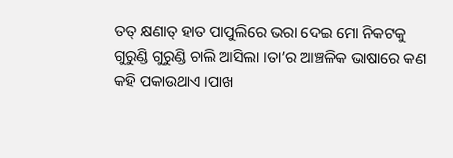ତତ୍ କ୍ଷଣାତ୍ ହାତ ପାପୁଲିରେ ଭରା ଦେଇ ମୋ ନିକଟକୁ ଗୁରୁଣ୍ଡି ଗୁରୁଣ୍ଡି ଚାଲି ଆସିଲା ।ତା’ର ଆଞ୍ଚଳିକ ଭାଷାରେ କଣ କହି ପକାଉଥାଏ ।ପାଖ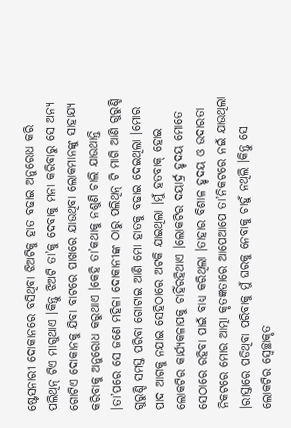ଷ୍ଟେସନାରୀ ଦୋକାନରେ ବସିଥିବା ଝିଅଟିକୁ ହାତ ବଢାଇ ଅନୁରୋଧ କରି ପଲିଥିନ୍ ଟିଏ ମାଗୁଥାଏ ।କିନ୍ତୁ ଝିଅଟି ତା’କୁ ଦେବାକୁ ମନା କରିବାରୁ ସେ ଅନ୍ଯ ଗୋଟିଏ ଦୋକାନକୁ ଯିବା ବାଟରେ ପାଖରେ ଯାଉଥିବା ଲୋକମାନଙ୍କୁ ସାହାଯ୍ୟ କରିବାକୁ ଅନୁରୋଧ କରୁଥାଏ ।କେହି ତା’କଥାକୁ ନଶୁଣି ଚାଲି ଯାଉଥାନ୍ତି ।ତା’ପରେ ସେ ଜଣେ ମହିଳା ଦୋକାନୀଙ୍କ ଠାରୁ ପଲିଥିନ୍ ଟି ମାଗି ଆଣି ଗୁରୁଣ୍ଡି ଗୁରୁଣ୍ଡି ସମସ୍ତ ପରିବା ଗୋଟାଇ ଆଣି ମୋ ହାତକୁ ବଢାଇ ଦେଇଥିଲା ।ମୋର ପାଦ ଆଗକୁ ନଯାଇ ସେହିଠାରେ ଅଟକି ଯାଇଥିଲା ।ମୁଁ ହତବାକ୍ ହୋଇ ଲୋକଟିର କାର୍ଯ୍ୟକଳାପକୁ ଚାହିଁରହିଥାଏ ।ଲୋକଟିର ଦୟାର୍ଦ୍ର ହୃଦୟ ମୋତେ ସେଠାରେ ରହିବା ପାଇଁ ବାଧ୍ୟ କରିଥିଲା ।ତାହାର ବିଶାଳ ହୃଦୟ ଓ ଉଦାରତା ନିକଟରେ ମୋର ଆତ୍ମା କୃତଜ୍ଞତାରେ ଆପେଆପେ ତା’ନିକଟରେ ନଇଁ ଯାଉଥିଲା ।ରାସ୍ତାରେ ପଡିଥିବା ପରିବାକୁ ମୁଁ ଘରକୁ ନେବାକୁ ଚାହୁଁ ନଥିଲି ।କିନ୍ତୁ ସେ ଲୋକଟିର ସ୍ବେଚ୍ଛାକୃତ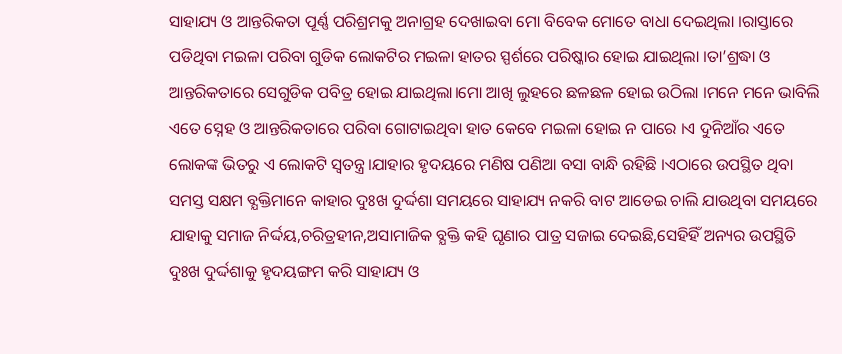ସାହାଯ୍ୟ ଓ ଆନ୍ତରିକତା ପୂର୍ଣ୍ଣ ପରିଶ୍ରମକୁ ଅନାଗ୍ରହ ଦେଖାଇବା ମୋ ବିବେକ ମୋତେ ବାଧା ଦେଇଥିଲା ।ରାସ୍ତାରେ ପଡିଥିବା ମଇଳା ପରିବା ଗୁଡିକ ଲୋକଟିର ମଇଳା ହାତର ସ୍ପର୍ଶରେ ପରିଷ୍କାର ହୋଇ ଯାଇଥିଲା ।ତା’ଶ୍ରଦ୍ଧା ଓ ଆନ୍ତରିକତାରେ ସେଗୁଡିକ ପବିତ୍ର ହୋଇ ଯାଇଥିଲା।ମୋ ଆଖି ଲୁହରେ ଛଳଛଳ ହୋଇ ଉଠିଲା ।ମନେ ମନେ ଭାବିଲି ଏତେ ସ୍ନେହ ଓ ଆନ୍ତରିକତାରେ ପରିବା ଗୋଟାଇଥିବା ହାତ କେବେ ମଇଳା ହୋଇ ନ ପାରେ ।ଏ ଦୁନିଆଁର ଏତେ ଲୋକଙ୍କ ଭିତରୁ ଏ ଲୋକଟି ସ୍ବତନ୍ତ୍ର।ଯାହାର ହୃଦୟରେ ମଣିଷ ପଣିଆ ବସା ବାନ୍ଧି ରହିଛି ।ଏଠାରେ ଉପସ୍ଥିତ ଥିବା ସମସ୍ତ ସକ୍ଷମ ବ୍ଯକ୍ତିମାନେ କାହାର ଦୁଃଖ ଦୁର୍ଦ୍ଦଶା ସମୟରେ ସାହାଯ୍ୟ ନକରି ବାଟ ଆଡେଇ ଚାଲି ଯାଉଥିବା ସମୟରେ ଯାହାକୁ ସମାଜ ନିର୍ଦ୍ଦୟ,ଚରିତ୍ରହୀନ,ଅସାମାଜିକ ବ୍ଯକ୍ତି କହି ଘୃଣାର ପାତ୍ର ସଜାଇ ଦେଇଛି,ସେହିହିଁ ଅନ୍ୟର ଉପସ୍ଥିତି ଦୁଃଖ ଦୁର୍ଦ୍ଦଶାକୁ ହୃଦୟଙ୍ଗମ କରି ସାହାଯ୍ୟ ଓ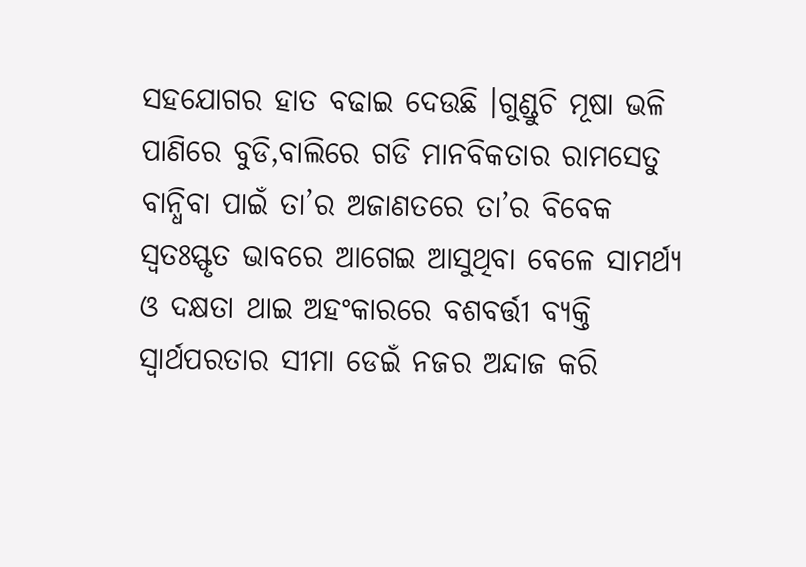ସହଯୋଗର ହାତ ବଢାଇ ଦେଉଛି ।ଗୁଣ୍ଡୁଚି ମୂଷା ଭଳି ପାଣିରେ ବୁଡି,ବାଲିରେ ଗଡି ମାନବିକତାର ରାମସେତୁ ବାନ୍ଧିବା ପାଇଁ ତା’ର ଅଜାଣତରେ ତା’ର ବିବେକ ସ୍ବତଃସ୍ଫୃତ ଭାବରେ ଆଗେଇ ଆସୁଥିବା ବେଳେ ସାମର୍ଥ୍ୟ ଓ ଦକ୍ଷତା ଥାଇ ଅହଂକାରରେ ବଶବର୍ତ୍ତୀ ବ୍ଯକ୍ତି ସ୍ବାର୍ଥପରତାର ସୀମା ଡେଇଁ ନଜର ଅନ୍ଦାଜ କରି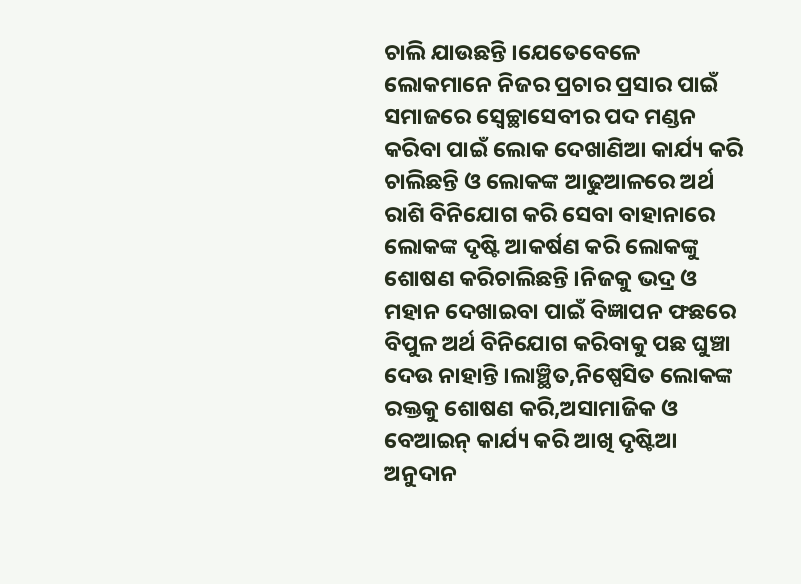ଚାଲି ଯାଉଛନ୍ତି ।ଯେତେବେଳେ ଲୋକମାନେ ନିଜର ପ୍ରଚାର ପ୍ରସାର ପାଇଁ ସମାଜରେ ସ୍ବେଚ୍ଛାସେବୀର ପଦ ମଣ୍ଡନ କରିବା ପାଇଁ ଲୋକ ଦେଖାଣିଆ କାର୍ଯ୍ୟ କରି ଚାଲିଛନ୍ତି ଓ ଲୋକଙ୍କ ଆଢୁଆଳରେ ଅର୍ଥ ରାଶି ବିନିଯୋଗ କରି ସେବା ବାହାନାରେ ଲୋକଙ୍କ ଦୃଷ୍ଟି ଆକର୍ଷଣ କରି ଲୋକଙ୍କୁ ଶୋଷଣ କରିଚାଲିଛନ୍ତି ।ନିଜକୁ ଭଦ୍ର ଓ ମହାନ ଦେଖାଇବା ପାଇଁ ବିଜ୍ଞାପନ ଫଛରେ ବିପୁଳ ଅର୍ଥ ବିନିଯୋଗ କରିବାକୁ ପଛ ଘୁଞ୍ଚା ଦେଉ ନାହାନ୍ତି ।ଲାଞ୍ଛିତ,ନିଷ୍ପେସିତ ଲୋକଙ୍କ ରକ୍ତକୁ ଶୋଷଣ କରି,ଅସାମାଜିକ ଓ ବେଆଇନ୍ କାର୍ଯ୍ୟ କରି ଆଖି ଦୃଷ୍ଟିଆ ଅନୁଦାନ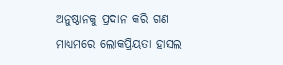ଅନୁଷ୍ଠାନକୁ ପ୍ରଦାନ କରି ଗଣ ମାଧ୍ୟମରେ ଲୋକପ୍ରିୟତା ହାସଲ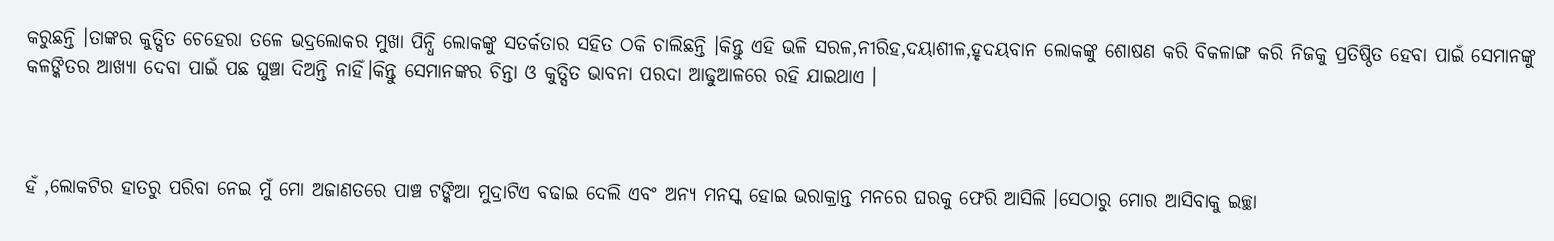କରୁଛନ୍ତି ।ତାଙ୍କର କୁତ୍ସିତ ଚେହେରା ତଳେ ଭଦ୍ରଲୋକର ମୁଖା ପିନ୍ଧି ଲୋକଙ୍କୁ ସତର୍କତାର ସହିତ ଠକି ଚାଲିଛନ୍ତି ।କିନ୍ତୁ ଏହି ଭଳି ସରଳ,ନୀରିହ,ଦୟାଶୀଳ,ହୃଦୟବାନ ଲୋକଙ୍କୁ ଶୋଷଣ କରି ବିକଳାଙ୍ଗ କରି ନିଜକୁ ପ୍ରତିଷ୍ଠିତ ହେବା ପାଇଁ ସେମାନଙ୍କୁ କଳଙ୍କିତର ଆଖ୍ଯା ଦେବା ପାଇଁ ପଛ ଘୁଞ୍ଚା ଦିଅନ୍ତି ନାହିଁ।କିନ୍ତୁ ସେମାନଙ୍କର ଚିନ୍ତା ଓ କୁତ୍ସିତ ଭାବନା ପରଦା ଆଢୁଆଳରେ ରହି ଯାଇଥାଏ ।



ହଁ ,ଲୋକଟିର ହାତରୁ ପରିବା ନେଇ ମୁଁ ମୋ ଅଜାଣତରେ ପାଞ୍ଚ ଟଙ୍କିଆ ମୁଦ୍ରାଟିଏ ବଢାଇ ଦେଲି ଏବଂ ଅନ୍ୟ ମନସ୍କ ହୋଇ ଭରାକ୍ରାନ୍ତ ମନରେ ଘରକୁ ଫେରି ଆସିଲି ।ସେଠାରୁ ମୋର ଆସିବାକୁ ଇଚ୍ଛା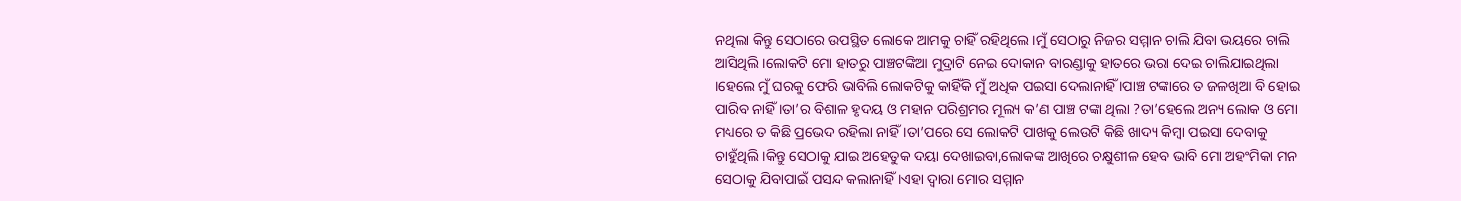ନଥିଲା କିନ୍ତୁ ସେଠାରେ ଉପସ୍ଥିତ ଲୋକେ ଆମକୁ ଚାହିଁ ରହିଥିଲେ ।ମୁଁ ସେଠାରୁ ନିଜର ସମ୍ମାନ ଚାଲି ଯିବା ଭୟରେ ଚାଲି ଆସିଥିଲି ।ଲୋକଟି ମୋ ହାତରୁ ପାଞ୍ଚଟଙ୍କିଆ ମୁଦ୍ରାଟି ନେଇ ଦୋକାନ ବାରଣ୍ଡାକୁ ହାତରେ ଭରା ଦେଇ ଚାଲିଯାଇଥିଲା ।ହେଲେ ମୁଁ ଘରକୁ ଫେରି ଭାବିଲି ଲୋକଟିକୁ କାହିଁକି ମୁଁ ଅଧିକ ପଇସା ଦେଲାନାହିଁ ।ପାଞ୍ଚ ଟଙ୍କାରେ ତ ଜଳଖିଆ ବି ହୋଇ ପାରିବ ନାହିଁ ।ତା’ର ବିଶାଳ ହୃଦୟ ଓ ମହାନ ପରିଶ୍ରମର ମୂଲ୍ୟ କ’ଣ ପାଞ୍ଚ ଟଙ୍କା ଥିଲା ?ତା’ହେଲେ ଅନ୍ୟ ଲୋକ ଓ ମୋ ମଧ୍ୟରେ ତ କିଛି ପ୍ରଭେଦ ରହିଲା ନାହିଁ ।ତା’ପରେ ସେ ଲୋକଟି ପାଖକୁ ଲେଉଟି କିଛି ଖାଦ୍ୟ କିମ୍ବା ପଇସା ଦେବାକୁ ଚାହୁଁଥିଲି ।କିନ୍ତୁ ସେଠାକୁ ଯାଇ ଅହେତୁକ ଦୟା ଦେଖାଇବା,ଲୋକଙ୍କ ଆଖିରେ ଚକ୍ଷୁଶୀଳ ହେବ ଭାବି ମୋ ଅହଂମିକା ମନ ସେଠାକୁ ଯିବାପାଇଁ ପସନ୍ଦ କଲାନାହିଁ ।ଏହା ଦ୍ବାରା ମୋର ସମ୍ମାନ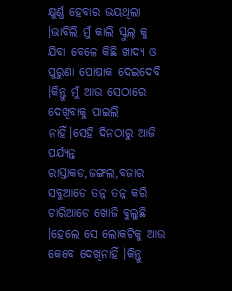କ୍ଷୁର୍ଣ୍ଣ ହେବାର ଭୟଥିଲା ।ଭାବିଲି ମୁଁ କାଲି ସ୍କୁଲ୍ କୁ ଯିବା ବେଳେ କିଛି ଖାଦ୍ୟ ଓ ପୁରୁଣା ପୋଷାକ ଦେଇଦେବି ।କିନ୍ତୁ ମୁଁ ଆଉ ସେଠାରେ ଦେଖିବାକୁ ପାଇଲି ନାହିଁ।ସେହି ଦିନଠାରୁ ଆଜି ପର୍ଯ୍ୟନ୍ତ ରାସ୍ତାକଡ,ଜଙ୍ଗଲ,ବଜାର ସବୁଆଡେ ତନ୍ନ ତନ୍ନ କରି ଚାରିଆଡେ ଖୋଜି ବୁଲୁଛି ।ହେଲେ ସେ ଲୋକଟିକୁ ଆଉ କେବେ ଦେଖିନାହିଁ ।କିନ୍ତୁ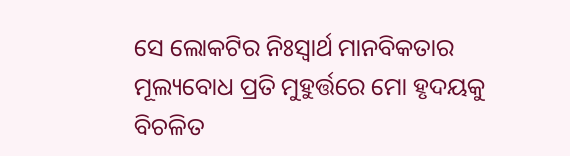ସେ ଲୋକଟିର ନିଃସ୍ବାର୍ଥ ମାନବିକତାର ମୂଲ୍ୟବୋଧ ପ୍ରତି ମୁହୁର୍ତ୍ତରେ ମୋ ହୃଦୟକୁ ବିଚଳିତ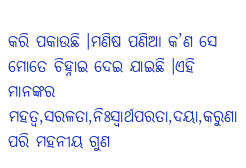କରି ପକାଉଛି ।ମଣିଷ ପଣିଆ କ’ଣ ସେ ମୋତେ ଚିହ୍ନାଇ ଦେଇ ଯାଇଛି ।ଏହି ମାନଙ୍କର ମହତ୍ବ,ସରଳତା,ନିଃସ୍ବାର୍ଥପରତା,ଦୟା,କରୁଣା ପରି ମହନୀୟ ଗୁଣ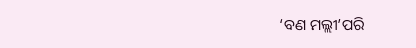‘ବଣ ମଲ୍ଲୀ’ପରି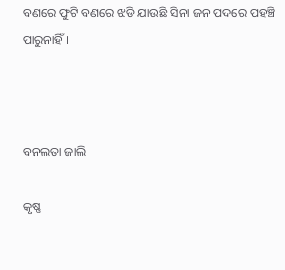ବଣରେ ଫୁଟି ବଣରେ ଝଡି ଯାଉଛି ସିନା ଜନ ପଦରେ ପହଞ୍ଚି ପାରୁନାହିଁ ।



ବନଲତା ଜାଲି

କୃଷ୍ଣ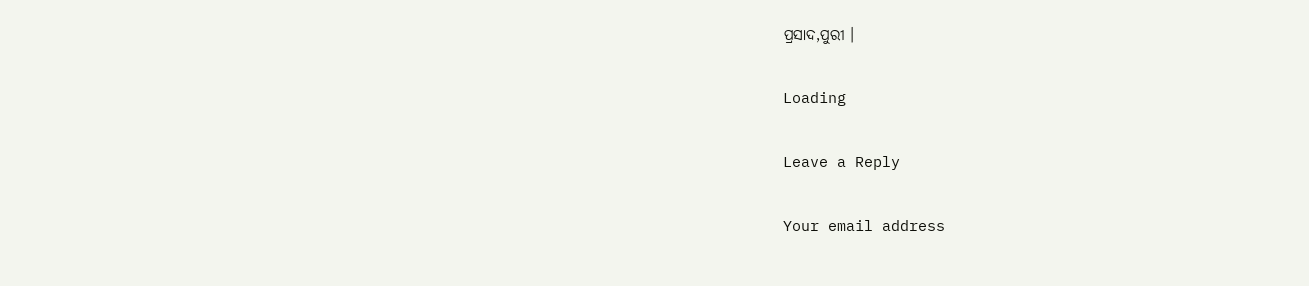ପ୍ରସାଦ,ପୁରୀ ।

Loading

Leave a Reply

Your email address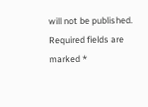will not be published. Required fields are marked *